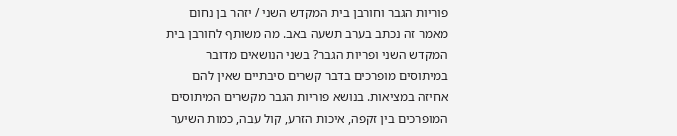פוריות הגבר וחורבן בית המקדש השני / יזהר בן נחום
מאמר זה נכתב בערב תשעה באב. מה משותף לחורבן בית המקדש השני ופריות הגבר? בשני הנושאים מדובר במיתוסים מופרכים בדבר קשרים סיבתיים שאין להם אחיזה במציאות. בנושא פוריות הגבר מקשרים המיתוסים המופרכים בין זקפה, איכות הזרע, קול עבה, כמות השיער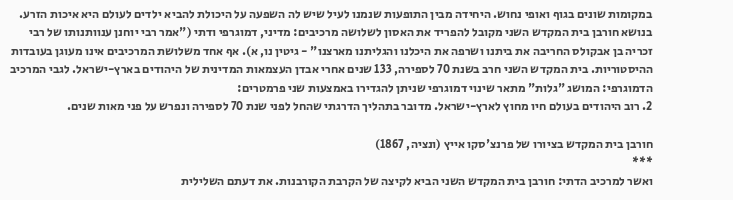במקומות שונים בגוף ואופי נחוש. היחידה מבין התופעות שנמנו לעיל שיש לה השפעה על היכולת להביא ילדים לעולם היא איכות הזרע.
בנושא חורבן בית המקדש השני מקובל להפריד את האסון לשלושה מרכיבים: מדיני, דמוגרפי ודתי ("אמר רבי יוחנן ענוותנותו של רבי זכריה בן אבקולס החריבה את ביתנו ושרפה את היכלנו והגליתנו מארצנו" - גיטין נו, א). אף אחד משלושת המרכיבים אינו מעוגן בעובדות ההיסטוריות. בית המקדש השני חרב בשנת 70 לספירה, 133 שנים אחרי אבדן העצמאות המדינית של היהודים בארץ-ישראל. לגבי המרכיב הדמוגרפי: המושג "גלות" מתאר שינוי דמוגרפי שניתן להגדירו באמצעות שני פרמטרים:
2. רוב היהודים בעולם חיו מחוץ לארץ-ישראל. מדובר בתהליך הדרגתי שהחל לפני שנת 70 לספירה ונפרש על פני מאות שנים.

חורבן בית המקדש בציורו של פרנצ'סקו אייץ (ונציה, 1867)
***
ואשר למרכיב הדתי: חורבן בית המקדש השני הביא לקיצה של הקרבת הקורבנות. את דעתם השלילית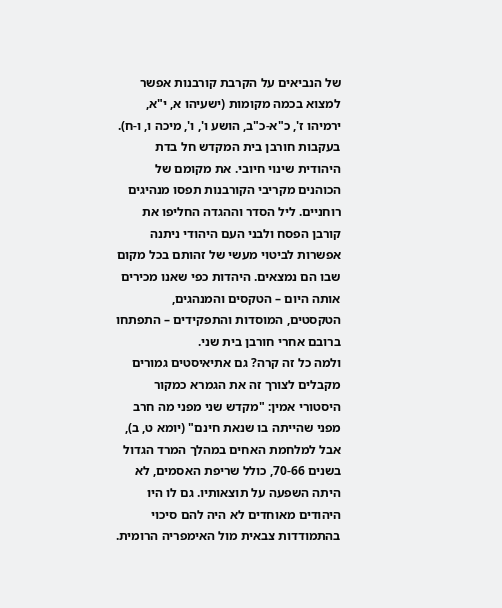של הנביאים על הקרבת קורבנות אפשר למצוא בכמה מקומות (ישעיהו א, י"א, ירמיהו ז', כ"א-כ"ב, הושע ו', ו', מיכה ו, ו-ח). בעקבות חורבן בית המקדש חל בדת היהודית שינוי חיובי. את מקומם של הכוהנים מקריבי הקורבנות תפסו מנהיגים רוחניים. ליל הסדר וההגדה החליפו את קורבן הפסח ולבני העם היהודי ניתנה אפשרות לביטוי מעשי של זהותם בכל מקום שבו הם נמצאים. היהדות כפי שאנו מכירים אותה היום – הטקסים והמנהגים, הטקסטים, המוסדות והתפקידים – התפתחו ברובם אחרי חורבן בית שני.
ולמה כל זה קרה? גם אתיאיסטים גמורים מקבלים לצורך זה את הגמרא כמקור היסטורי אמין: "מקדש שני מפני מה חרב מפני שהייתה בו שנאת חינם" (יומא ט, ב), אבל למלחמת האחים במהלך המרד הגדול בשנים 70-66, כולל שריפת האסמים, לא היתה השפעה על תוצאותיו. גם לו היו היהודים מאוחדים לא היה להם סיכוי בהתמודדות צבאית מול האימפריה הרומית.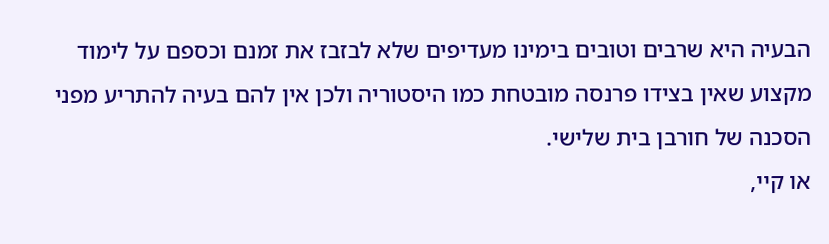הבעיה היא שרבים וטובים בימינו מעדיפים שלא לבזבז את זמנם וכספם על לימוד מקצוע שאין בצידו פרנסה מובטחת כמו היסטוריה ולכן אין להם בעיה להתריע מפני הסכנה של חורבן בית שלישי.
או קיי,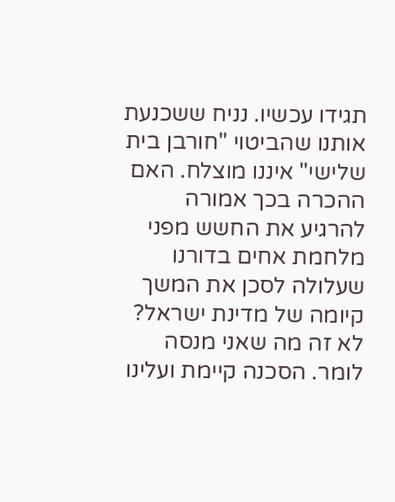תגידו עכשיו. נניח ששכנעת אותנו שהביטוי "חורבן בית שלישי" איננו מוצלח. האם ההכרה בכך אמורה להרגיע את החשש מפני מלחמת אחים בדורנו שעלולה לסכן את המשך קיומה של מדינת ישראל? לא זה מה שאני מנסה לומר. הסכנה קיימת ועלינו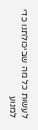לעשות כל מה שביכולתנו כדי למנוע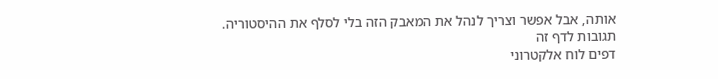אותה, אבל אפשר וצריך לנהל את המאבק הזה בלי לסלף את ההיסטוריה.
תגובות לדף זה
דפים לוח אלקטרוני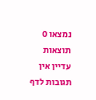נמצאו 0 תוצאות
עדיין אין תגובות לדף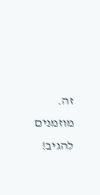זה.
מוזמנים להגיב!